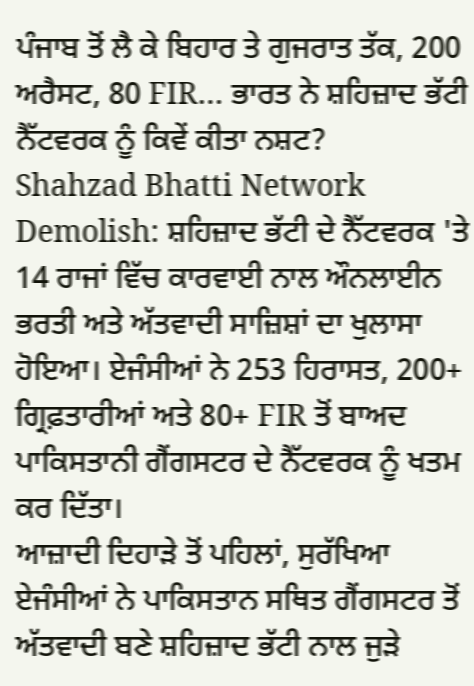ਪੰਜਾਬ ਤੋਂ ਲੈ ਕੇ ਬਿਹਾਰ ਤੇ ਗੁਜਰਾਤ ਤੱਕ, 200 ਅਰੈਸਟ, 80 FIR… ਭਾਰਤ ਨੇ ਸ਼ਹਿਜ਼ਾਦ ਭੱਟੀ ਨੈੱਟਵਰਕ ਨੂੰ ਕਿਵੇਂ ਕੀਤਾ ਨਸ਼ਟ?
Shahzad Bhatti Network Demolish: ਸ਼ਹਿਜ਼ਾਦ ਭੱਟੀ ਦੇ ਨੈੱਟਵਰਕ 'ਤੇ 14 ਰਾਜਾਂ ਵਿੱਚ ਕਾਰਵਾਈ ਨਾਲ ਔਨਲਾਈਨ ਭਰਤੀ ਅਤੇ ਅੱਤਵਾਦੀ ਸਾਜ਼ਿਸ਼ਾਂ ਦਾ ਖੁਲਾਸਾ ਹੋਇਆ। ਏਜੰਸੀਆਂ ਨੇ 253 ਹਿਰਾਸਤ, 200+ ਗ੍ਰਿਫ਼ਤਾਰੀਆਂ ਅਤੇ 80+ FIR ਤੋਂ ਬਾਅਦ ਪਾਕਿਸਤਾਨੀ ਗੈਂਗਸਟਰ ਦੇ ਨੈੱਟਵਰਕ ਨੂੰ ਖਤਮ ਕਰ ਦਿੱਤਾ।
ਆਜ਼ਾਦੀ ਦਿਹਾੜੇ ਤੋਂ ਪਹਿਲਾਂ, ਸੁਰੱਖਿਆ ਏਜੰਸੀਆਂ ਨੇ ਪਾਕਿਸਤਾਨ ਸਥਿਤ ਗੈਂਗਸਟਰ ਤੋਂ ਅੱਤਵਾਦੀ ਬਣੇ ਸ਼ਹਿਜ਼ਾਦ ਭੱਟੀ ਨਾਲ ਜੁੜੇ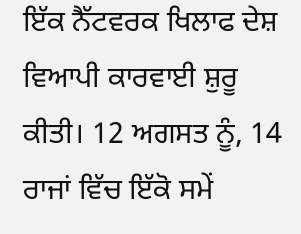ਇੱਕ ਨੈੱਟਵਰਕ ਖਿਲਾਫ ਦੇਸ਼ ਵਿਆਪੀ ਕਾਰਵਾਈ ਸ਼ੁਰੂ ਕੀਤੀ। 12 ਅਗਸਤ ਨੂੰ, 14 ਰਾਜਾਂ ਵਿੱਚ ਇੱਕੋ ਸਮੇਂ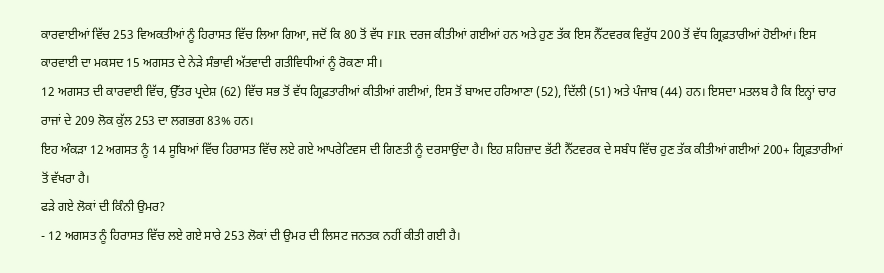ਕਾਰਵਾਈਆਂ ਵਿੱਚ 253 ਵਿਅਕਤੀਆਂ ਨੂੰ ਹਿਰਾਸਤ ਵਿੱਚ ਲਿਆ ਗਿਆ, ਜਦੋਂ ਕਿ 80 ਤੋਂ ਵੱਧ FIR ਦਰਜ ਕੀਤੀਆਂ ਗਈਆਂ ਹਨ ਅਤੇ ਹੁਣ ਤੱਕ ਇਸ ਨੈੱਟਵਰਕ ਵਿਰੁੱਧ 200 ਤੋਂ ਵੱਧ ਗ੍ਰਿਫ਼ਤਾਰੀਆਂ ਹੋਈਆਂ। ਇਸ ਕਾਰਵਾਈ ਦਾ ਮਕਸਦ 15 ਅਗਸਤ ਦੇ ਨੇੜੇ ਸੰਭਾਵੀ ਅੱਤਵਾਦੀ ਗਤੀਵਿਧੀਆਂ ਨੂੰ ਰੋਕਣਾ ਸੀ।
12 ਅਗਸਤ ਦੀ ਕਾਰਵਾਈ ਵਿੱਚ, ਉੱਤਰ ਪ੍ਰਦੇਸ਼ (62) ਵਿੱਚ ਸਭ ਤੋਂ ਵੱਧ ਗ੍ਰਿਫ਼ਤਾਰੀਆਂ ਕੀਤੀਆਂ ਗਈਆਂ, ਇਸ ਤੋਂ ਬਾਅਦ ਹਰਿਆਣਾ (52), ਦਿੱਲੀ (51) ਅਤੇ ਪੰਜਾਬ (44) ਹਨ। ਇਸਦਾ ਮਤਲਬ ਹੈ ਕਿ ਇਨ੍ਹਾਂ ਚਾਰ ਰਾਜਾਂ ਦੇ 209 ਲੋਕ ਕੁੱਲ 253 ਦਾ ਲਗਭਗ 83% ਹਨ।
ਇਹ ਅੰਕੜਾ 12 ਅਗਸਤ ਨੂੰ 14 ਸੂਬਿਆਂ ਵਿੱਚ ਹਿਰਾਸਤ ਵਿੱਚ ਲਏ ਗਏ ਆਪਰੇਟਿਵਸ ਦੀ ਗਿਣਤੀ ਨੂੰ ਦਰਸਾਉਂਦਾ ਹੈ। ਇਹ ਸ਼ਹਿਜ਼ਾਦ ਭੱਟੀ ਨੈੱਟਵਰਕ ਦੇ ਸਬੰਧ ਵਿੱਚ ਹੁਣ ਤੱਕ ਕੀਤੀਆਂ ਗਈਆਂ 200+ ਗ੍ਰਿਫ਼ਤਾਰੀਆਂ ਤੋਂ ਵੱਖਰਾ ਹੈ।
ਫੜੇ ਗਏ ਲੋਕਾਂ ਦੀ ਕਿੰਨੀ ਉਮਰ?
- 12 ਅਗਸਤ ਨੂੰ ਹਿਰਾਸਤ ਵਿੱਚ ਲਏ ਗਏ ਸਾਰੇ 253 ਲੋਕਾਂ ਦੀ ਉਮਰ ਦੀ ਲਿਸਟ ਜਨਤਕ ਨਹੀਂ ਕੀਤੀ ਗਈ ਹੈ।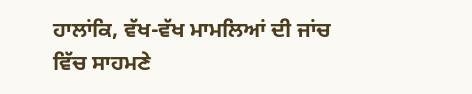ਹਾਲਾਂਕਿ, ਵੱਖ-ਵੱਖ ਮਾਮਲਿਆਂ ਦੀ ਜਾਂਚ ਵਿੱਚ ਸਾਹਮਣੇ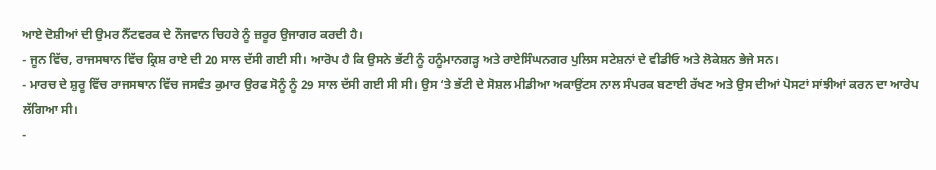ਆਏ ਦੋਸ਼ੀਆਂ ਦੀ ਉਮਰ ਨੈੱਟਵਰਕ ਦੇ ਨੌਜਵਾਨ ਚਿਹਰੇ ਨੂੰ ਜ਼ਰੂਰ ਉਜਾਗਰ ਕਰਦੀ ਹੈ।
- ਜੂਨ ਵਿੱਚ, ਰਾਜਸਥਾਨ ਵਿੱਚ ਕ੍ਰਿਸ਼ ਰਾਏ ਦੀ 20 ਸਾਲ ਦੱਸੀ ਗਈ ਸੀ। ਆਰੋਪ ਹੈ ਕਿ ਉਸਨੇ ਭੱਟੀ ਨੂੰ ਹਨੂੰਮਾਨਗੜ੍ਹ ਅਤੇ ਰਾਏਸਿੰਘਨਗਰ ਪੁਲਿਸ ਸਟੇਸ਼ਨਾਂ ਦੇ ਵੀਡੀਓ ਅਤੇ ਲੋਕੇਸ਼ਨ ਭੇਜੇ ਸਨ।
- ਮਾਰਚ ਦੇ ਸ਼ੁਰੂ ਵਿੱਚ ਰਾਜਸਥਾਨ ਵਿੱਚ ਜਸਵੰਤ ਕੁਮਾਰ ਉਰਫ ਸੋਨੂੰ ਨੂੰ 29 ਸਾਲ ਦੱਸੀ ਗਈ ਸੀ ਸੀ। ਉਸ ‘ਤੇ ਭੱਟੀ ਦੇ ਸੋਸ਼ਲ ਮੀਡੀਆ ਅਕਾਉਂਟਸ ਨਾਲ ਸੰਪਰਕ ਬਣਾਈ ਰੱਖਣ ਅਤੇ ਉਸ ਦੀਆਂ ਪੋਸਟਾਂ ਸਾਂਝੀਆਂ ਕਰਨ ਦਾ ਆਰੇਪ ਲੱਗਿਆ ਸੀ।
-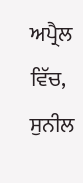ਅਪ੍ਰੈਲ ਵਿੱਚ, ਸੁਨੀਲ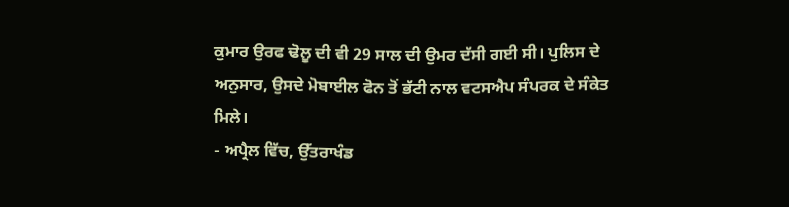ਕੁਮਾਰ ਉਰਫ ਢੋਲੂ ਦੀ ਵੀ 29 ਸਾਲ ਦੀ ਉਮਰ ਦੱਸੀ ਗਈ ਸੀ। ਪੁਲਿਸ ਦੇ ਅਨੁਸਾਰ, ਉਸਦੇ ਮੋਬਾਈਲ ਫੋਨ ਤੋਂ ਭੱਟੀ ਨਾਲ ਵਟਸਐਪ ਸੰਪਰਕ ਦੇ ਸੰਕੇਤ ਮਿਲੇ।
- ਅਪ੍ਰੈਲ ਵਿੱਚ, ਉੱਤਰਾਖੰਡ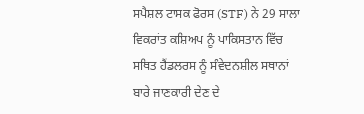ਸਪੈਸ਼ਲ ਟਾਸਕ ਫੋਰਸ (STF) ਨੇ 29 ਸਾਲਾ ਵਿਕਰਾਂਤ ਕਸ਼ਿਅਪ ਨੂੰ ਪਾਕਿਸਤਾਨ ਵਿੱਚ ਸਥਿਤ ਹੈਂਡਲਰਸ ਨੂੰ ਸੰਵੇਦਨਸ਼ੀਲ ਸਥਾਨਾਂ ਬਾਰੇ ਜਾਣਕਾਰੀ ਦੇਣ ਦੇ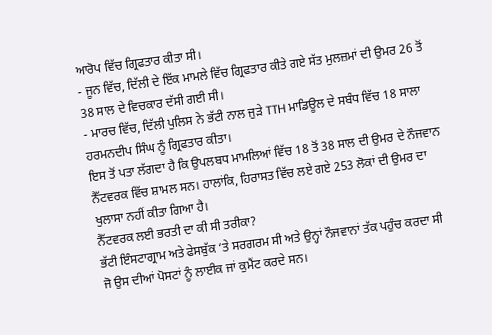ਆਰੋਪ ਵਿੱਚ ਗ੍ਰਿਫਤਾਰ ਕੀਤਾ ਸੀ।
- ਜੂਨ ਵਿੱਚ, ਦਿੱਲੀ ਦੇ ਇੱਕ ਮਾਮਲੇ ਵਿੱਚ ਗ੍ਰਿਫਤਾਰ ਕੀਤੇ ਗਏ ਸੱਤ ਮੁਲਜ਼ਮਾਂ ਦੀ ਉਮਰ 26 ਤੋਂ 38 ਸਾਲ ਦੇ ਵਿਚਕਾਰ ਦੱਸੀ ਗਈ ਸੀ।
- ਮਾਰਚ ਵਿੱਚ, ਦਿੱਲੀ ਪੁਲਿਸ ਨੇ ਭੱਟੀ ਨਾਲ ਜੁੜੇ TTH ਮਾਡਿਊਲ ਦੇ ਸਬੰਧ ਵਿੱਚ 18 ਸਾਲਾ ਹਰਮਨਦੀਪ ਸਿੰਘ ਨੂੰ ਗ੍ਰਿਫਤਾਰ ਕੀਤਾ।
ਇਸ ਤੋਂ ਪਤਾ ਲੱਗਦਾ ਹੈ ਕਿ ਉਪਲਬਧ ਮਾਮਲਿਆਂ ਵਿੱਚ 18 ਤੋਂ 38 ਸਾਲ ਦੀ ਉਮਰ ਦੇ ਨੌਜਵਾਨ ਨੈੱਟਵਰਕ ਵਿੱਚ ਸ਼ਾਮਲ ਸਨ। ਹਾਲਾਂਕਿ, ਹਿਰਾਸਤ ਵਿੱਚ ਲਏ ਗਏ 253 ਲੋਕਾਂ ਦੀ ਉਮਰ ਦਾ ਖੁਲਾਸਾ ਨਹੀਂ ਕੀਤਾ ਗਿਆ ਹੈ।
ਨੈੱਟਵਰਕ ਲਈ ਭਰਤੀ ਦਾ ਕੀ ਸੀ ਤਰੀਕਾ?
ਭੱਟੀ ਇੰਸਟਾਗ੍ਰਾਮ ਅਤੇ ਫੇਸਬੁੱਕ ‘ਤੇ ਸਰਗਰਮ ਸੀ ਅਤੇ ਉਨ੍ਹਾਂ ਨੌਜਵਾਨਾਂ ਤੱਕ ਪਹੁੰਚ ਕਰਦਾ ਸੀ ਜੋ ਉਸ ਦੀਆਂ ਪੋਸਟਾਂ ਨੂੰ ਲਾਈਕ ਜਾਂ ਕੁਮੈਂਟ ਕਰਦੇ ਸਨ।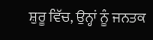ਸ਼ੁਰੂ ਵਿੱਚ, ਉਨ੍ਹਾਂ ਨੂੰ ਜਨਤਕ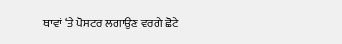ਥਾਵਾਂ ‘ਤੇ ਪੋਸਟਰ ਲਗਾਉਣ ਵਰਗੇ ਛੋਟੇ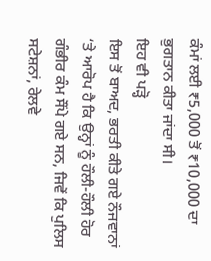ਕੰਮਾਂ ਲਈ ₹5,000 ਤੋਂ ₹10,000 ਦਾ ਭੁਗਤਾਨ ਕੀਤਾ ਜਾਂਦਾ ਸੀ।
ਇਹ ਵੀ ਪੜ੍ਹੋ
ਇਸ ਤੋਂ ਬਾਅਦ, ਭਰਤੀ ਕੀਤੇ ਗਏ ਨੌਜਵਾਨਾਂ ‘ਤੇ ਆਰੋਪ ਹੈ ਕਿ ਉਨ੍ਹਾਂ ਨੂੰ ਹੌਲੀ-ਹੌਲੀ ਹੋਰ ਗੰਭੀਰ ਕੰਮ ਸੌਂਪੇ ਗਏ ਸਨ, ਜਿਵੇਂ ਕਿ ਪੁਲਿਸ ਸਟੇਸ਼ਨਾਂ, ਰੇਲਵੇ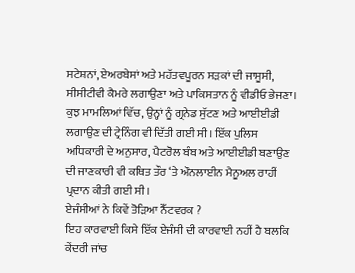ਸਟੇਸ਼ਨਾਂ, ਏਅਰਬੇਸਾਂ ਅਤੇ ਮਹੱਤਵਪੂਰਨ ਸੜਕਾਂ ਦੀ ਜਾਸੂਸੀ, ਸੀਸੀਟੀਵੀ ਕੈਮਰੇ ਲਗਾਉਣਾ ਅਤੇ ਪਾਕਿਸਤਾਨ ਨੂੰ ਵੀਡੀਓ ਭੇਜਣਾ। ਕੁਝ ਮਾਮਲਿਆਂ ਵਿੱਚ, ਉਨ੍ਹਾਂ ਨੂੰ ਗ੍ਰਨੇਡ ਸੁੱਟਣ ਅਤੇ ਆਈਈਡੀ ਲਗਾਉਣ ਦੀ ਟ੍ਰੇਨਿੰਗ ਵੀ ਦਿੱਤੀ ਗਈ ਸੀ। ਇੱਕ ਪੁਲਿਸ ਅਧਿਕਾਰੀ ਦੇ ਅਨੁਸਾਰ, ਪੈਟਰੋਲ ਬੰਬ ਅਤੇ ਆਈਈਡੀ ਬਣਾਉਣ ਦੀ ਜਾਣਕਾਰੀ ਵੀ ਕਥਿਤ ਤੌਰ ‘ਤੇ ਔਨਲਾਈਨ ਮੈਨੂਅਲ ਰਾਹੀਂ ਪ੍ਰਦਾਨ ਕੀਤੀ ਗਈ ਸੀ।
ਏਜੰਸੀਆਂ ਨੇ ਕਿਵੇਂ ਤੋੜਿਆ ਨੈੱਟਵਰਕ ?
ਇਹ ਕਾਰਵਾਈ ਕਿਸੇ ਇੱਕ ਏਜੰਸੀ ਦੀ ਕਾਰਵਾਈ ਨਹੀਂ ਹੈ ਬਲਕਿ ਕੇਂਦਰੀ ਜਾਂਚ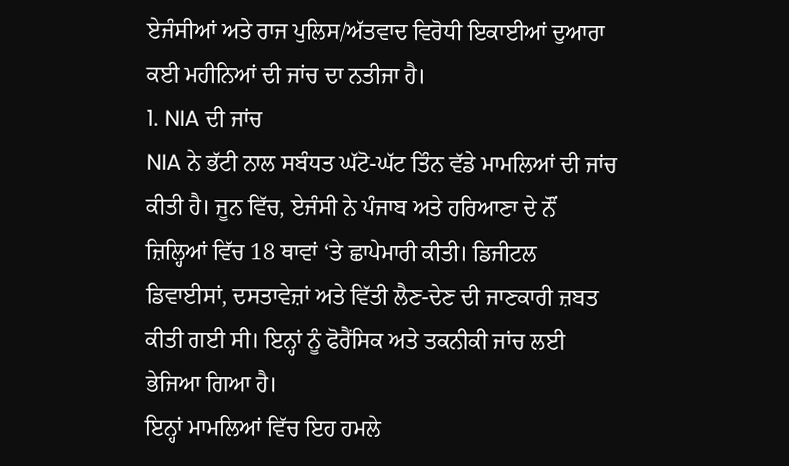ਏਜੰਸੀਆਂ ਅਤੇ ਰਾਜ ਪੁਲਿਸ/ਅੱਤਵਾਦ ਵਿਰੋਧੀ ਇਕਾਈਆਂ ਦੁਆਰਾ ਕਈ ਮਹੀਨਿਆਂ ਦੀ ਜਾਂਚ ਦਾ ਨਤੀਜਾ ਹੈ।
1. NIA ਦੀ ਜਾਂਚ
NIA ਨੇ ਭੱਟੀ ਨਾਲ ਸਬੰਧਤ ਘੱਟੋ-ਘੱਟ ਤਿੰਨ ਵੱਡੇ ਮਾਮਲਿਆਂ ਦੀ ਜਾਂਚ ਕੀਤੀ ਹੈ। ਜੂਨ ਵਿੱਚ, ਏਜੰਸੀ ਨੇ ਪੰਜਾਬ ਅਤੇ ਹਰਿਆਣਾ ਦੇ ਨੌਂ ਜ਼ਿਲ੍ਹਿਆਂ ਵਿੱਚ 18 ਥਾਵਾਂ ‘ਤੇ ਛਾਪੇਮਾਰੀ ਕੀਤੀ। ਡਿਜੀਟਲ ਡਿਵਾਈਸਾਂ, ਦਸਤਾਵੇਜ਼ਾਂ ਅਤੇ ਵਿੱਤੀ ਲੈਣ-ਦੇਣ ਦੀ ਜਾਣਕਾਰੀ ਜ਼ਬਤ ਕੀਤੀ ਗਈ ਸੀ। ਇਨ੍ਹਾਂ ਨੂੰ ਫੋਰੈਂਸਿਕ ਅਤੇ ਤਕਨੀਕੀ ਜਾਂਚ ਲਈ ਭੇਜਿਆ ਗਿਆ ਹੈ।
ਇਨ੍ਹਾਂ ਮਾਮਲਿਆਂ ਵਿੱਚ ਇਹ ਹਮਲੇ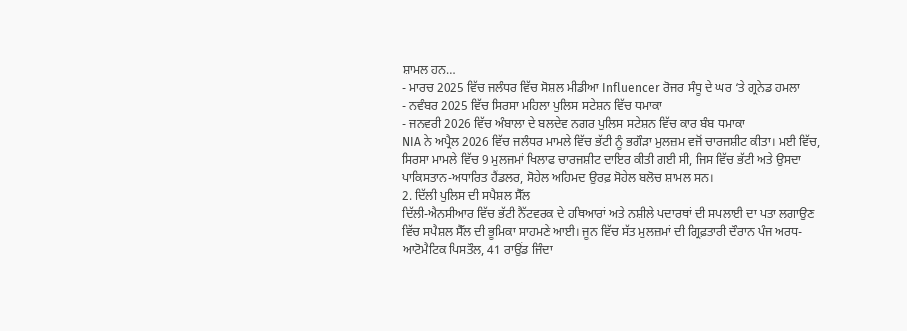ਸ਼ਾਮਲ ਹਨ…
- ਮਾਰਚ 2025 ਵਿੱਚ ਜਲੰਧਰ ਵਿੱਚ ਸੋਸ਼ਲ ਮੀਡੀਆ Influencer ਰੋਜਰ ਸੰਧੂ ਦੇ ਘਰ ‘ਤੇ ਗ੍ਰਨੇਡ ਹਮਲਾ
- ਨਵੰਬਰ 2025 ਵਿੱਚ ਸਿਰਸਾ ਮਹਿਲਾ ਪੁਲਿਸ ਸਟੇਸ਼ਨ ਵਿੱਚ ਧਮਾਕਾ
- ਜਨਵਰੀ 2026 ਵਿੱਚ ਅੰਬਾਲਾ ਦੇ ਬਲਦੇਵ ਨਗਰ ਪੁਲਿਸ ਸਟੇਸ਼ਨ ਵਿੱਚ ਕਾਰ ਬੰਬ ਧਮਾਕਾ
NIA ਨੇ ਅਪ੍ਰੈਲ 2026 ਵਿੱਚ ਜਲੰਧਰ ਮਾਮਲੇ ਵਿੱਚ ਭੱਟੀ ਨੂੰ ਭਗੌੜਾ ਮੁਲਜ਼ਮ ਵਜੋਂ ਚਾਰਜਸ਼ੀਟ ਕੀਤਾ। ਮਈ ਵਿੱਚ, ਸਿਰਸਾ ਮਾਮਲੇ ਵਿੱਚ 9 ਮੁਲਜਮਾਂ ਖਿਲਾਫ ਚਾਰਜਸ਼ੀਟ ਦਾਇਰ ਕੀਤੀ ਗਈ ਸੀ, ਜਿਸ ਵਿੱਚ ਭੱਟੀ ਅਤੇ ਉਸਦਾ ਪਾਕਿਸਤਾਨ-ਅਧਾਰਿਤ ਹੈਂਡਲਰ, ਸੋਹੇਲ ਅਹਿਮਦ ਉਰਫ਼ ਸੋਹੇਲ ਬਲੋਚ ਸ਼ਾਮਲ ਸਨ।
2. ਦਿੱਲੀ ਪੁਲਿਸ ਦੀ ਸਪੈਸ਼ਲ ਸੈੱਲ
ਦਿੱਲੀ-ਐਨਸੀਆਰ ਵਿੱਚ ਭੱਟੀ ਨੈੱਟਵਰਕ ਦੇ ਹਥਿਆਰਾਂ ਅਤੇ ਨਸ਼ੀਲੇ ਪਦਾਰਥਾਂ ਦੀ ਸਪਲਾਈ ਦਾ ਪਤਾ ਲਗਾਉਣ ਵਿੱਚ ਸਪੈਸ਼ਲ ਸੈੱਲ ਦੀ ਭੂਮਿਕਾ ਸਾਹਮਣੇ ਆਈ। ਜੂਨ ਵਿੱਚ ਸੱਤ ਮੁਲਜ਼ਮਾਂ ਦੀ ਗ੍ਰਿਫ਼ਤਾਰੀ ਦੌਰਾਨ ਪੰਜ ਅਰਧ-ਆਟੋਮੈਟਿਕ ਪਿਸਤੌਲ, 41 ਰਾਉਂਡ ਜਿੰਦਾ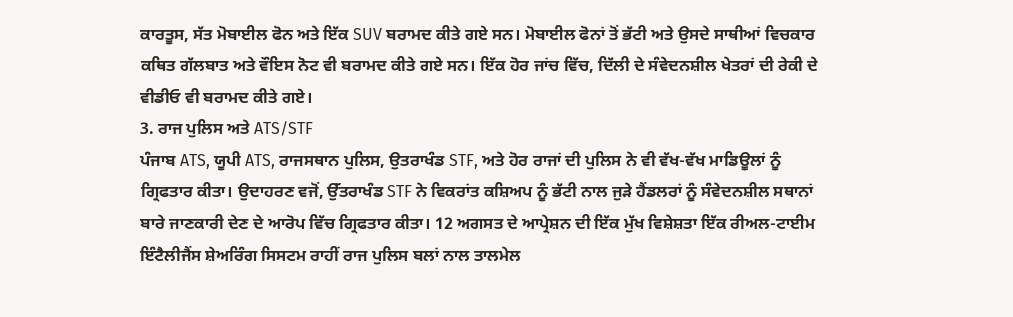ਕਾਰਤੂਸ, ਸੱਤ ਮੋਬਾਈਲ ਫੋਨ ਅਤੇ ਇੱਕ SUV ਬਰਾਮਦ ਕੀਤੇ ਗਏ ਸਨ। ਮੋਬਾਈਲ ਫੋਨਾਂ ਤੋਂ ਭੱਟੀ ਅਤੇ ਉਸਦੇ ਸਾਥੀਆਂ ਵਿਚਕਾਰ ਕਥਿਤ ਗੱਲਬਾਤ ਅਤੇ ਵੌਇਸ ਨੋਟ ਵੀ ਬਰਾਮਦ ਕੀਤੇ ਗਏ ਸਨ। ਇੱਕ ਹੋਰ ਜਾਂਚ ਵਿੱਚ, ਦਿੱਲੀ ਦੇ ਸੰਵੇਦਨਸ਼ੀਲ ਖੇਤਰਾਂ ਦੀ ਰੇਕੀ ਦੇ ਵੀਡੀਓ ਵੀ ਬਰਾਮਦ ਕੀਤੇ ਗਏ।
3. ਰਾਜ ਪੁਲਿਸ ਅਤੇ ATS/STF
ਪੰਜਾਬ ATS, ਯੂਪੀ ATS, ਰਾਜਸਥਾਨ ਪੁਲਿਸ, ਉਤਰਾਖੰਡ STF, ਅਤੇ ਹੋਰ ਰਾਜਾਂ ਦੀ ਪੁਲਿਸ ਨੇ ਵੀ ਵੱਖ-ਵੱਖ ਮਾਡਿਊਲਾਂ ਨੂੰ ਗ੍ਰਿਫਤਾਰ ਕੀਤਾ। ਉਦਾਹਰਣ ਵਜੋਂ, ਉੱਤਰਾਖੰਡ STF ਨੇ ਵਿਕਰਾਂਤ ਕਸ਼ਿਅਪ ਨੂੰ ਭੱਟੀ ਨਾਲ ਜੁੜੇ ਹੈਂਡਲਰਾਂ ਨੂੰ ਸੰਵੇਦਨਸ਼ੀਲ ਸਥਾਨਾਂ ਬਾਰੇ ਜਾਣਕਾਰੀ ਦੇਣ ਦੇ ਆਰੋਪ ਵਿੱਚ ਗ੍ਰਿਫਤਾਰ ਕੀਤਾ। 12 ਅਗਸਤ ਦੇ ਆਪ੍ਰੇਸ਼ਨ ਦੀ ਇੱਕ ਮੁੱਖ ਵਿਸ਼ੇਸ਼ਤਾ ਇੱਕ ਰੀਅਲ-ਟਾਈਮ ਇੰਟੈਲੀਜੈਂਸ ਸ਼ੇਅਰਿੰਗ ਸਿਸਟਮ ਰਾਹੀਂ ਰਾਜ ਪੁਲਿਸ ਬਲਾਂ ਨਾਲ ਤਾਲਮੇਲ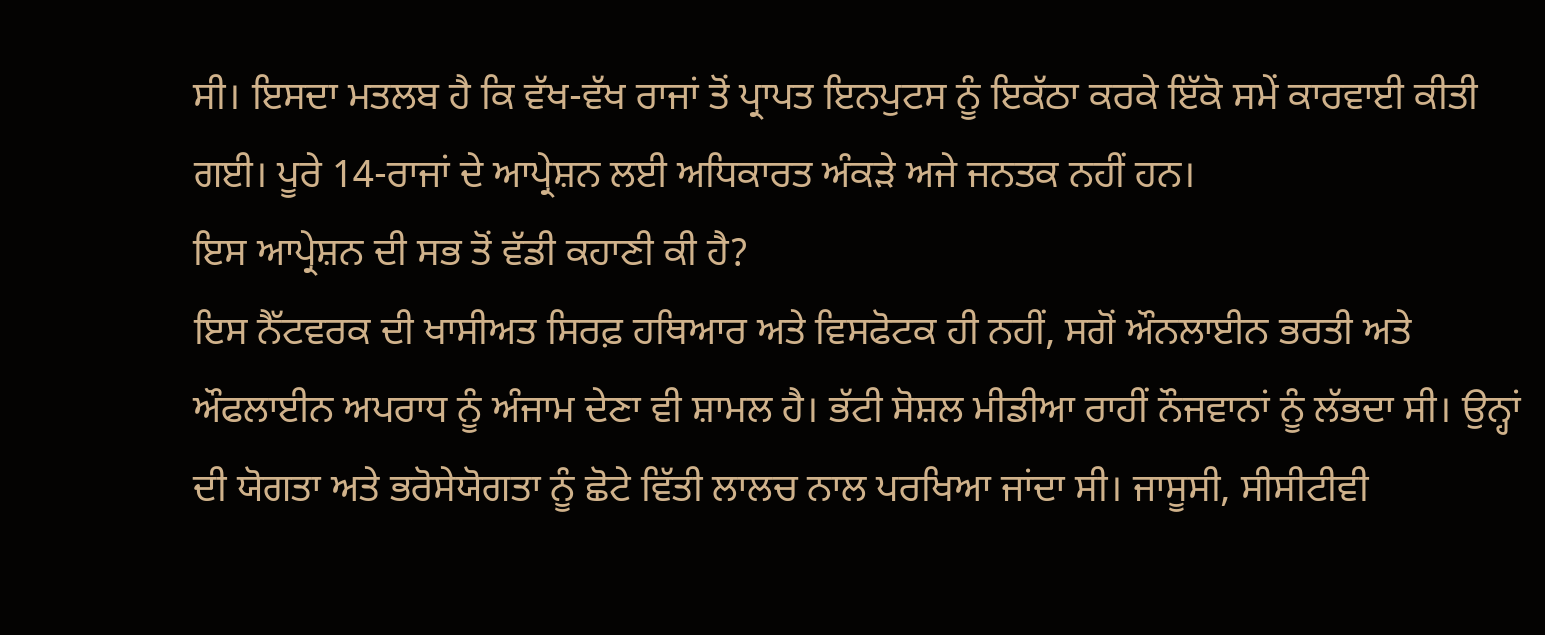ਸੀ। ਇਸਦਾ ਮਤਲਬ ਹੈ ਕਿ ਵੱਖ-ਵੱਖ ਰਾਜਾਂ ਤੋਂ ਪ੍ਰਾਪਤ ਇਨਪੁਟਸ ਨੂੰ ਇਕੱਠਾ ਕਰਕੇ ਇੱਕੋ ਸਮੇਂ ਕਾਰਵਾਈ ਕੀਤੀ ਗਈ। ਪੂਰੇ 14-ਰਾਜਾਂ ਦੇ ਆਪ੍ਰੇਸ਼ਨ ਲਈ ਅਧਿਕਾਰਤ ਅੰਕੜੇ ਅਜੇ ਜਨਤਕ ਨਹੀਂ ਹਨ।
ਇਸ ਆਪ੍ਰੇਸ਼ਨ ਦੀ ਸਭ ਤੋਂ ਵੱਡੀ ਕਹਾਣੀ ਕੀ ਹੈ?
ਇਸ ਨੈੱਟਵਰਕ ਦੀ ਖਾਸੀਅਤ ਸਿਰਫ਼ ਹਥਿਆਰ ਅਤੇ ਵਿਸਫੋਟਕ ਹੀ ਨਹੀਂ, ਸਗੋਂ ਔਨਲਾਈਨ ਭਰਤੀ ਅਤੇ ਔਫਲਾਈਨ ਅਪਰਾਧ ਨੂੰ ਅੰਜਾਮ ਦੇਣਾ ਵੀ ਸ਼ਾਮਲ ਹੈ। ਭੱਟੀ ਸੋਸ਼ਲ ਮੀਡੀਆ ਰਾਹੀਂ ਨੌਜਵਾਨਾਂ ਨੂੰ ਲੱਭਦਾ ਸੀ। ਉਨ੍ਹਾਂ ਦੀ ਯੋਗਤਾ ਅਤੇ ਭਰੋਸੇਯੋਗਤਾ ਨੂੰ ਛੋਟੇ ਵਿੱਤੀ ਲਾਲਚ ਨਾਲ ਪਰਖਿਆ ਜਾਂਦਾ ਸੀ। ਜਾਸੂਸੀ, ਸੀਸੀਟੀਵੀ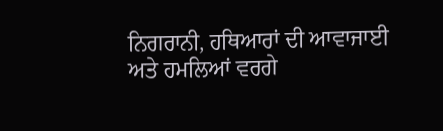ਨਿਗਰਾਨੀ, ਹਥਿਆਰਾਂ ਦੀ ਆਵਾਜਾਈ ਅਤੇ ਹਮਲਿਆਂ ਵਰਗੇ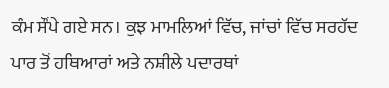ਕੰਮ ਸੌਂਪੇ ਗਏ ਸਨ। ਕੁਝ ਮਾਮਲਿਆਂ ਵਿੱਚ, ਜਾਂਚਾਂ ਵਿੱਚ ਸਰਹੱਦ ਪਾਰ ਤੋਂ ਹਥਿਆਰਾਂ ਅਤੇ ਨਸ਼ੀਲੇ ਪਦਾਰਥਾਂ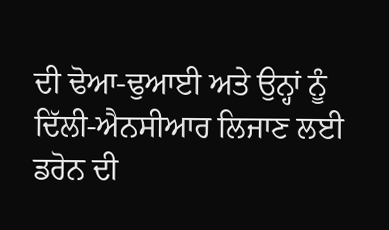ਦੀ ਢੋਆ-ਢੁਆਈ ਅਤੇ ਉਨ੍ਹਾਂ ਨੂੰ ਦਿੱਲੀ-ਐਨਸੀਆਰ ਲਿਜਾਣ ਲਈ ਡਰੋਨ ਦੀ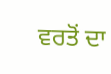ਵਰਤੋਂ ਦਾ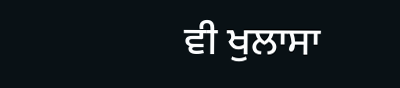ਵੀ ਖੁਲਾਸਾ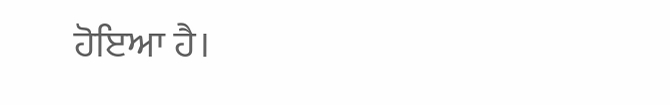ਹੋਇਆ ਹੈ।